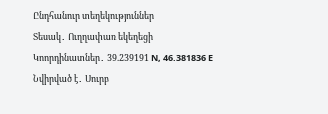Ընդհանուր տեղեկություններ
Տեսակ․ Ուղղափառ եկեղեցի
Կոորդինատներ․ 39.239191 N, 46.381836 E
Նվիրված է․ Սուրբ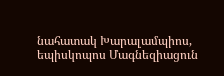նահատակ Խարալամպիոս, եպիսկոպոս Մագնեզիացուն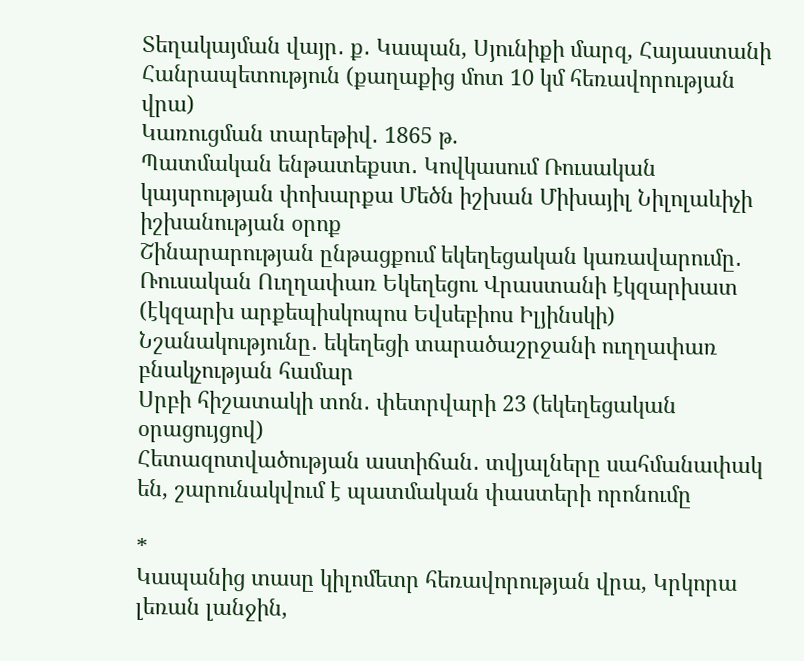Տեղակայման վայր․ ք․ Կապան, Սյունիքի մարզ, Հայաստանի Հանրապետություն (քաղաքից մոտ 10 կմ հեռավորության վրա)
Կառուցման տարեթիվ․ 1865 թ.
Պատմական ենթատեքստ․ Կովկասում Ռուսական կայսրության փոխարքա Մեծն իշխան Միխայիլ Նիլոլաևիչի իշխանության օրոք
Շինարարության ընթացքում եկեղեցական կառավարումը․ Ռուսական Ուղղափառ Եկեղեցու Վրաստանի էկզարխատ (էկզարխ արքեպիսկոպոս Եվսեբիոս Իլյինսկի)
Նշանակությունը․ եկեղեցի տարածաշրջանի ուղղափառ բնակչության համար
Սրբի հիշատակի տոն․ փետրվարի 23 (եկեղեցական օրացույցով)
Հետազոտվածության աստիճան․ տվյալները սահմանափակ են, շարունակվում է պատմական փաստերի որոնումը

*
Կապանից տասը կիլոմետր հեռավորության վրա, Կրկորա լեռան լանջին,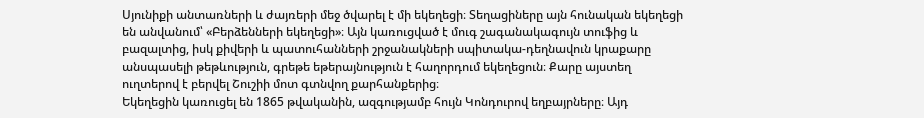Սյունիքի անտառների և ժայռերի մեջ ծվարել է մի եկեղեցի։ Տեղացիները այն հունական եկեղեցի են անվանում՝ «Բերձենների եկեղեցի»։ Այն կառուցված է մուգ շագանակագույն տուֆից և բազալտից, իսկ քիվերի և պատուհանների շրջանակների սպիտակա-դեղնավուն կրաքարը անսպասելի թեթևություն, գրեթե եթերայնություն է հաղորդում եկեղեցուն։ Քարը այստեղ ուղտերով է բերվել Շուշիի մոտ գտնվող քարհանքերից։
Եկեղեցին կառուցել են 1865 թվականին, ազգությամբ հույն Կոնդուրով եղբայրները։ Այդ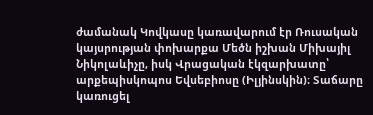ժամանակ Կովկասը կառավարում էր Ռուսական կայսրության փոխարքա Մեծն իշխան Միխայիլ Նիկոլաևիչը, իսկ Վրացական էկզարխատը՝ արքեպիսկոպոս Եվսեբիոսը (Իլյինսկին)։ Տաճարը կառուցել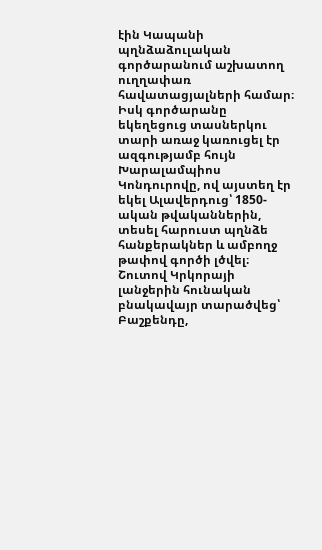էին Կապանի պղնձաձուլական գործարանում աշխատող ուղղափառ հավատացյալների համար։
Իսկ գործարանը եկեղեցուց տասներկու տարի առաջ կառուցել էր ազգությամբ հույն Խարալամպիոս Կոնդուրովը, ով այստեղ էր եկել Ալավերդուց՝ 1850-ական թվականներին, տեսել հարուստ պղնձե հանքերակներ և ամբողջ թափով գործի լծվել։ Շուտով Կրկորայի լանջերին հունական բնակավայր տարածվեց՝ Բաշքենդը,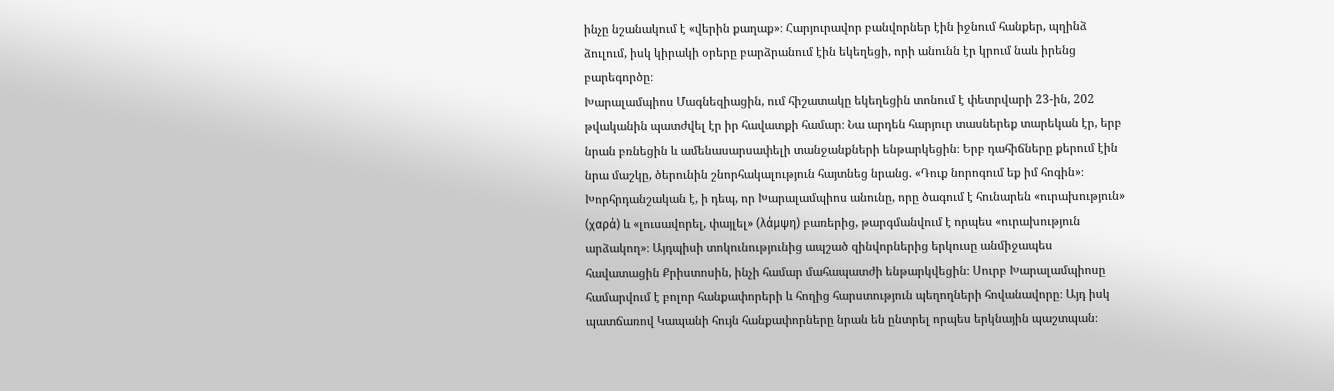ինչը նշանակում է «վերին քաղաք»։ Հարյուրավոր բանվորներ էին իջնում հանքեր, պղինձ ձուլում, իսկ կիրակի օրերը բարձրանում էին եկեղեցի, որի անունն էր կրում նաև իրենց բարեգործը։
Խարալամպիոս Մագնեզիացին, ում հիշատակը եկեղեցին տոնում է փետրվարի 23-ին, 202 թվականին պատժվել էր իր հավատքի համար։ Նա արդեն հարյուր տասներեք տարեկան էր, երբ նրան բռնեցին և ամենասարսափելի տանջանքների ենթարկեցին։ Երբ դահիճները քերում էին նրա մաշկը, ծերունին շնորհակալություն հայտնեց նրանց. «Դուք նորոգում եք իմ հոգին»։ Խորհրդանշական է, ի դեպ, որ Խարալամպիոս անունը, որը ծագում է հունարեն «ուրախություն» (χαρά) և «լուսավորել, փայլել» (λάμψη) բառերից, թարգմանվում է որպես «ուրախություն արձակող»։ Այդպիսի տոկունությունից ապշած զինվորներից երկուսը անմիջապես հավատացին Քրիստոսին, ինչի համար մահապատժի ենթարկվեցին։ Սուրբ Խարալամպիոսը համարվում է բոլոր հանքափորերի և հողից հարստություն պեղողների հովանավորը։ Այդ իսկ պատճառով Կապանի հույն հանքափորները նրան են ընտրել որպես երկնային պաշտպան։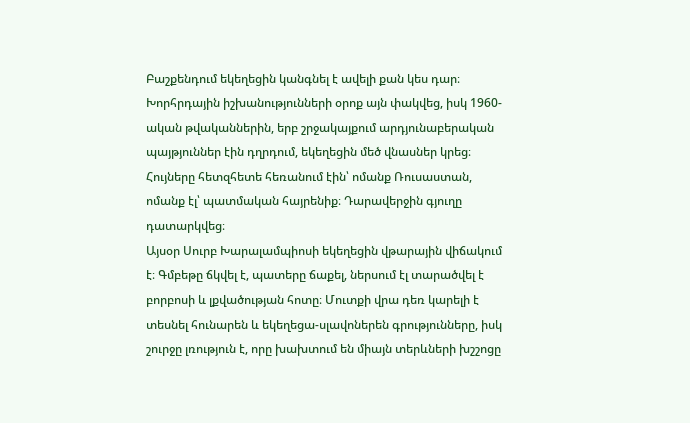Բաշքենդում եկեղեցին կանգնել է ավելի քան կես դար։ Խորհրդային իշխանությունների օրոք այն փակվեց, իսկ 1960-ական թվականներին, երբ շրջակայքում արդյունաբերական պայթյուններ էին դղրդում, եկեղեցին մեծ վնասներ կրեց։ Հույները հետզհետե հեռանում էին՝ ոմանք Ռուսաստան, ոմանք էլ՝ պատմական հայրենիք։ Դարավերջին գյուղը դատարկվեց։
Այսօր Սուրբ Խարալամպիոսի եկեղեցին վթարային վիճակում է։ Գմբեթը ճկվել է, պատերը ճաքել, ներսում էլ տարածվել է բորբոսի և լքվածության հոտը։ Մուտքի վրա դեռ կարելի է տեսնել հունարեն և եկեղեցա-սլավոներեն գրությունները, իսկ շուրջը լռություն է, որը խախտում են միայն տերևների խշշոցը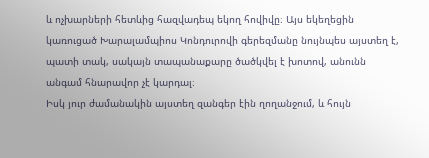և ոչխարների հետևից հազվադեպ եկող հովիվը։ Այս եկեղեցին կառուցած Խարալամպիոս Կոնդուրովի գերեզմանը նույնպես այստեղ է, պատի տակ, սակայն տապանաքարը ծածկվել է խոտով, անունն անգամ հնարավոր չէ կարդալ։
Իսկ յուր ժամանակին այստեղ զանգեր էին ղողանջում, և հույն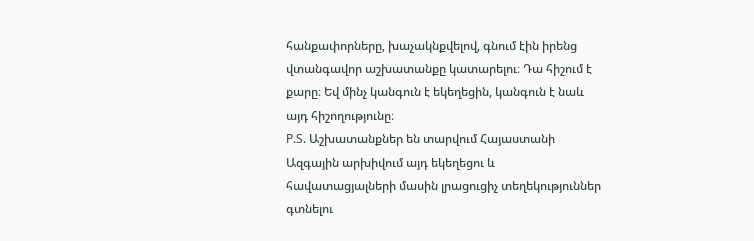հանքափորները, խաչակնքվելով, գնում էին իրենց վտանգավոր աշխատանքը կատարելու։ Դա հիշում է քարը։ Եվ մինչ կանգուն է եկեղեցին, կանգուն է նաև այդ հիշողությունը։
P.S. Աշխատանքներ են տարվում Հայաստանի Ազգային արխիվում այդ եկեղեցու և հավատացյալների մասին լրացուցիչ տեղեկություններ գտնելու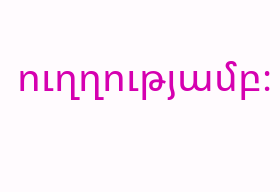ուղղությամբ։